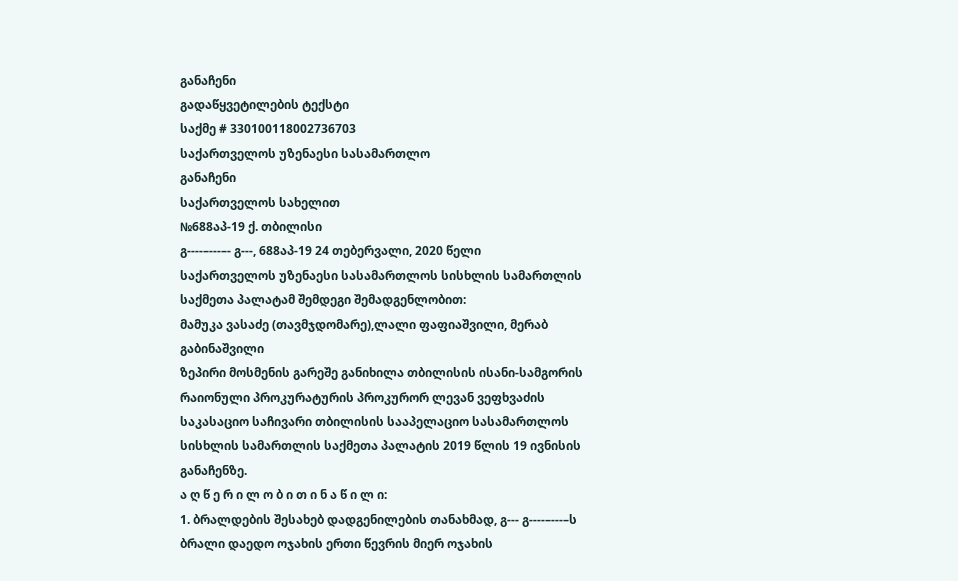განაჩენი
გადაწყვეტილების ტექსტი
საქმე # 330100118002736703
საქართველოს უზენაესი სასამართლო
განაჩენი
საქართველოს სახელით
№688აპ-19 ქ. თბილისი
გ----–---–- გ---, 688აპ-19 24 თებერვალი, 2020 წელი
საქართველოს უზენაესი სასამართლოს სისხლის სამართლის საქმეთა პალატამ შემდეგი შემადგენლობით:
მამუკა ვასაძე (თავმჯდომარე),ლალი ფაფიაშვილი, მერაბ გაბინაშვილი
ზეპირი მოსმენის გარეშე განიხილა თბილისის ისანი-სამგორის რაიონული პროკურატურის პროკურორ ლევან ვეფხვაძის საკასაციო საჩივარი თბილისის სააპელაციო სასამართლოს სისხლის სამართლის საქმეთა პალატის 2019 წლის 19 ივნისის განაჩენზე.
ა ღ წ ე რ ი ლ ო ბ ი თ ი ნ ა წ ი ლ ი:
1. ბრალდების შესახებ დადგენილების თანახმად, გ--- გ----–---–ს ბრალი დაედო ოჯახის ერთი წევრის მიერ ოჯახის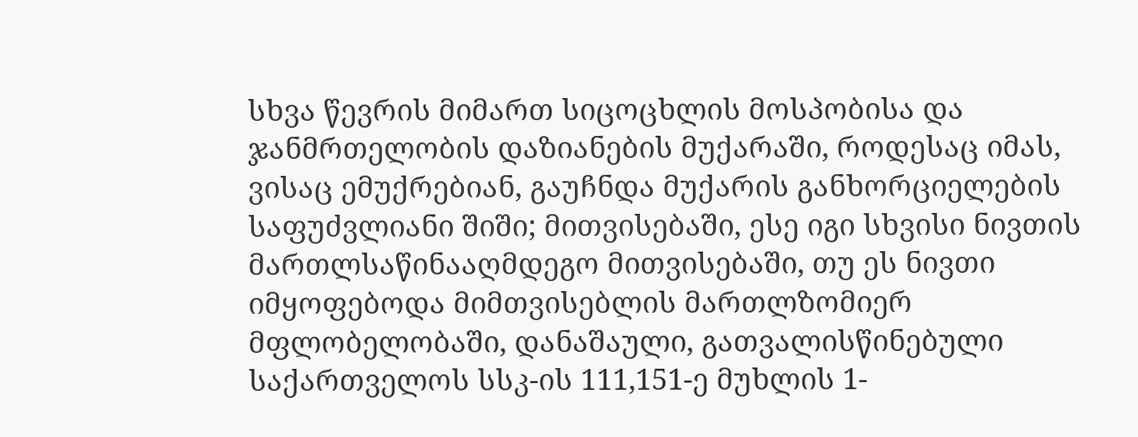სხვა წევრის მიმართ სიცოცხლის მოსპობისა და ჯანმრთელობის დაზიანების მუქარაში, როდესაც იმას, ვისაც ემუქრებიან, გაუჩნდა მუქარის განხორციელების საფუძვლიანი შიში; მითვისებაში, ესე იგი სხვისი ნივთის მართლსაწინააღმდეგო მითვისებაში, თუ ეს ნივთი იმყოფებოდა მიმთვისებლის მართლზომიერ მფლობელობაში, დანაშაული, გათვალისწინებული საქართველოს სსკ-ის 111,151-ე მუხლის 1-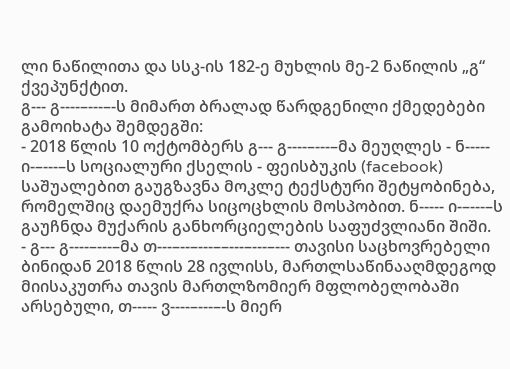ლი ნაწილითა და სსკ-ის 182-ე მუხლის მე-2 ნაწილის „გ“ ქვეპუნქტით.
გ--- გ----–---–-ს მიმართ ბრალად წარდგენილი ქმედებები გამოიხატა შემდეგში:
- 2018 წლის 10 ოქტომბერს გ--- გ----–---–მა მეუღლეს - ნ----- ი-–---–ს სოციალური ქსელის - ფეისბუკის (facebook) საშუალებით გაუგზავნა მოკლე ტექსტური შეტყობინება, რომელშიც დაემუქრა სიცოცხლის მოსპობით. ნ----- ი-–---–ს გაუჩნდა მუქარის განხორციელების საფუძვლიანი შიში.
- გ--- გ----–---–მა თ---–--–---––---–---–--- თავისი საცხოვრებელი ბინიდან 2018 წლის 28 ივლისს, მართლსაწინააღმდეგოდ მიისაკუთრა თავის მართლზომიერ მფლობელობაში არსებული, თ----- ვ----–---–-ს მიერ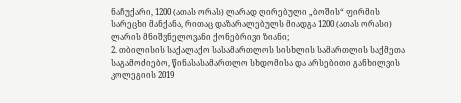ნაჩუქარი, 1200 (ათას ორას) ლარად ღირებული „ბოშის“ ფირმის სარეცხი მანქანა, რითაც დაზარალებულს მიადგა 1200 (ათას ორასი) ლარის მნიშვნელოვანი ქონებრივი ზიანი;
2. თბილისის საქალაქო სასამართლოს სისხლის სამართლის საქმეთა საგამოძიებო, წინასასამართლო სხდომისა და არსებითი განხილვის კოლეგიის 2019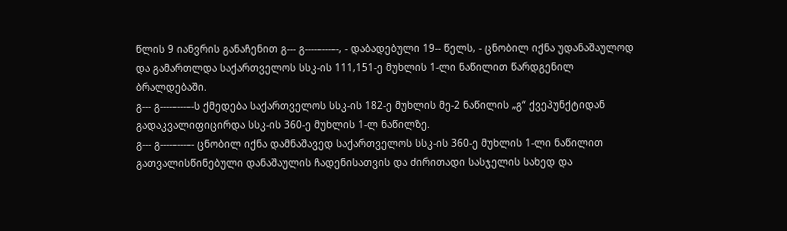წლის 9 იანვრის განაჩენით გ--- გ----–---–-, - დაბადებული 19-- წელს, - ცნობილ იქნა უდანაშაულოდ და გამართლდა საქართველოს სსკ-ის 111,151-ე მუხლის 1-ლი ნაწილით წარდგენილ ბრალდებაში.
გ--- გ----–---–-ს ქმედება საქართველოს სსკ-ის 182-ე მუხლის მე-2 ნაწილის „გ“ ქვეპუნქტიდან გადაკვალიფიცირდა სსკ-ის 360-ე მუხლის 1-ლ ნაწილზე.
გ--- გ----–---–- ცნობილ იქნა დამნაშავედ საქართველოს სსკ-ის 360-ე მუხლის 1-ლი ნაწილით გათვალისწინებული დანაშაულის ჩადენისათვის და ძირითადი სასჯელის სახედ და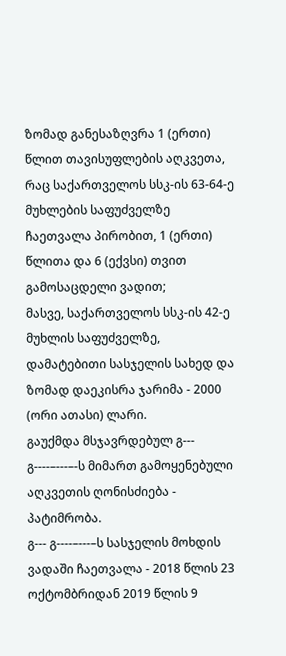ზომად განესაზღვრა 1 (ერთი) წლით თავისუფლების აღკვეთა, რაც საქართველოს სსკ-ის 63-64-ე მუხლების საფუძველზე ჩაეთვალა პირობით, 1 (ერთი) წლითა და 6 (ექვსი) თვით გამოსაცდელი ვადით;
მასვე, საქართველოს სსკ-ის 42-ე მუხლის საფუძველზე, დამატებითი სასჯელის სახედ და ზომად დაეკისრა ჯარიმა - 2000 (ორი ათასი) ლარი.
გაუქმდა მსჯავრდებულ გ--- გ----–---–-ს მიმართ გამოყენებული აღკვეთის ღონისძიება - პატიმრობა.
გ--- გ----–---–ს სასჯელის მოხდის ვადაში ჩაეთვალა - 2018 წლის 23 ოქტომბრიდან 2019 წლის 9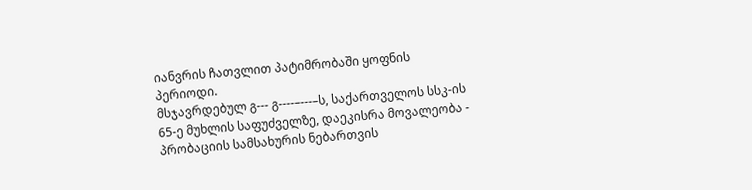იანვრის ჩათვლით პატიმრობაში ყოფნის პერიოდი.
მსჯავრდებულ გ--- გ----–---–ს, საქართველოს სსკ-ის 65-ე მუხლის საფუძველზე, დაეკისრა მოვალეობა - პრობაციის სამსახურის ნებართვის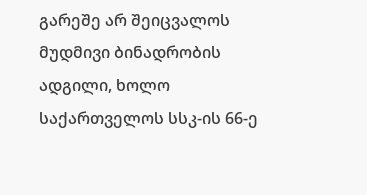გარეშე არ შეიცვალოს მუდმივი ბინადრობის ადგილი, ხოლო საქართველოს სსკ-ის 66-ე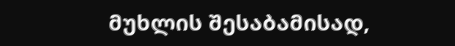მუხლის შესაბამისად,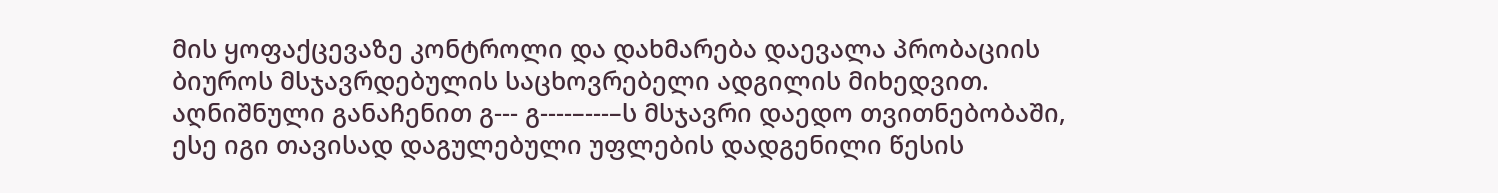მის ყოფაქცევაზე კონტროლი და დახმარება დაევალა პრობაციის ბიუროს მსჯავრდებულის საცხოვრებელი ადგილის მიხედვით.
აღნიშნული განაჩენით გ--- გ----–---–ს მსჯავრი დაედო თვითნებობაში, ესე იგი თავისად დაგულებული უფლების დადგენილი წესის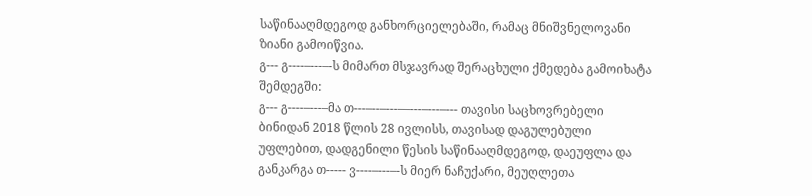საწინააღმდეგოდ განხორციელებაში, რამაც მნიშვნელოვანი ზიანი გამოიწვია.
გ--- გ----–---–-ს მიმართ მსჯავრად შერაცხული ქმედება გამოიხატა შემდეგში:
გ--- გ----–---–მა თ---–--–---––---–---–--- თავისი საცხოვრებელი ბინიდან 2018 წლის 28 ივლისს, თავისად დაგულებული უფლებით, დადგენილი წესის საწინააღმდეგოდ, დაეუფლა და განკარგა თ----- ვ----–---–-ს მიერ ნაჩუქარი, მეუღლეთა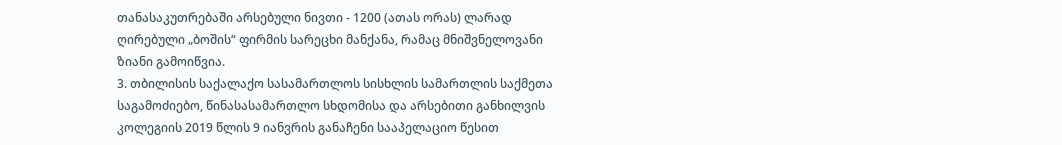თანასაკუთრებაში არსებული ნივთი - 1200 (ათას ორას) ლარად ღირებული „ბოშის“ ფირმის სარეცხი მანქანა, რამაც მნიშვნელოვანი ზიანი გამოიწვია.
3. თბილისის საქალაქო სასამართლოს სისხლის სამართლის საქმეთა საგამოძიებო, წინასასამართლო სხდომისა და არსებითი განხილვის კოლეგიის 2019 წლის 9 იანვრის განაჩენი სააპელაციო წესით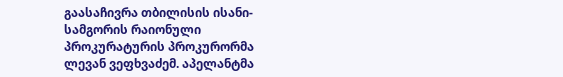გაასაჩივრა თბილისის ისანი-სამგორის რაიონული პროკურატურის პროკურორმა ლევან ვეფხვაძემ. აპელანტმა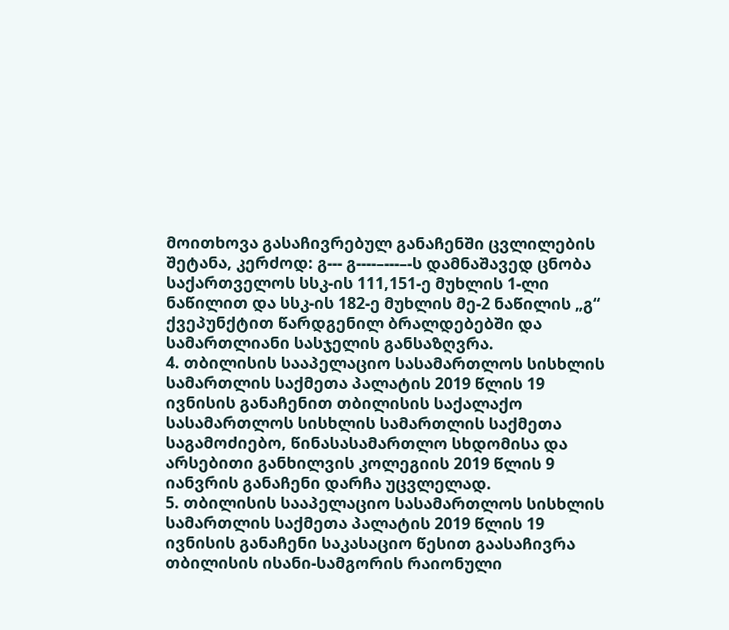მოითხოვა გასაჩივრებულ განაჩენში ცვლილების შეტანა, კერძოდ: გ--- გ----–---–-ს დამნაშავედ ცნობა საქართველოს სსკ-ის 111,151-ე მუხლის 1-ლი ნაწილით და სსკ-ის 182-ე მუხლის მე-2 ნაწილის „გ“ ქვეპუნქტით წარდგენილ ბრალდებებში და სამართლიანი სასჯელის განსაზღვრა.
4. თბილისის სააპელაციო სასამართლოს სისხლის სამართლის საქმეთა პალატის 2019 წლის 19 ივნისის განაჩენით თბილისის საქალაქო სასამართლოს სისხლის სამართლის საქმეთა საგამოძიებო, წინასასამართლო სხდომისა და არსებითი განხილვის კოლეგიის 2019 წლის 9 იანვრის განაჩენი დარჩა უცვლელად.
5. თბილისის სააპელაციო სასამართლოს სისხლის სამართლის საქმეთა პალატის 2019 წლის 19 ივნისის განაჩენი საკასაციო წესით გაასაჩივრა თბილისის ისანი-სამგორის რაიონული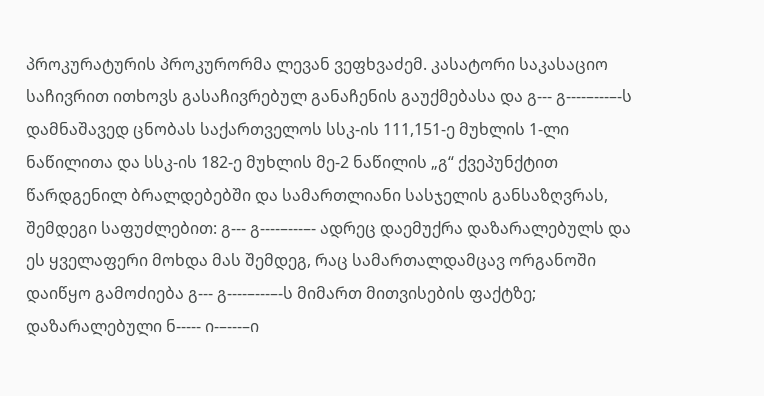პროკურატურის პროკურორმა ლევან ვეფხვაძემ. კასატორი საკასაციო საჩივრით ითხოვს გასაჩივრებულ განაჩენის გაუქმებასა და გ--- გ----–---–-ს დამნაშავედ ცნობას საქართველოს სსკ-ის 111,151-ე მუხლის 1-ლი ნაწილითა და სსკ-ის 182-ე მუხლის მე-2 ნაწილის „გ“ ქვეპუნქტით წარდგენილ ბრალდებებში და სამართლიანი სასჯელის განსაზღვრას, შემდეგი საფუძლებით: გ--- გ----–---–- ადრეც დაემუქრა დაზარალებულს და ეს ყველაფერი მოხდა მას შემდეგ, რაც სამართალდამცავ ორგანოში დაიწყო გამოძიება გ--- გ----–---–-ს მიმართ მითვისების ფაქტზე; დაზარალებული ნ----- ი-–---–ი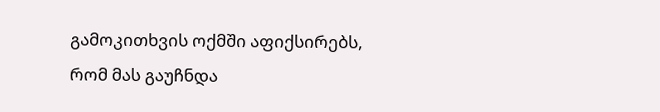გამოკითხვის ოქმში აფიქსირებს, რომ მას გაუჩნდა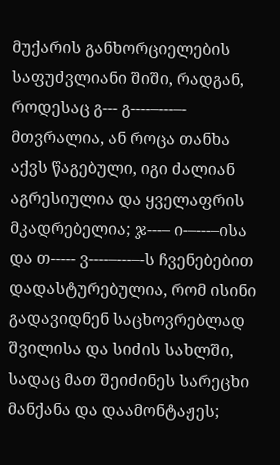მუქარის განხორციელების საფუძვლიანი შიში, რადგან, როდესაც გ--- გ----–---–- მთვრალია, ან როცა თანხა აქვს წაგებული, იგი ძალიან აგრესიულია და ყველაფრის მკადრებელია; ჯ---– ი-–---–ისა და თ----- ვ----–---–-ს ჩვენებებით დადასტურებულია, რომ ისინი გადავიდნენ საცხოვრებლად შვილისა და სიძის სახლში, სადაც მათ შეიძინეს სარეცხი მანქანა და დაამონტაჟეს;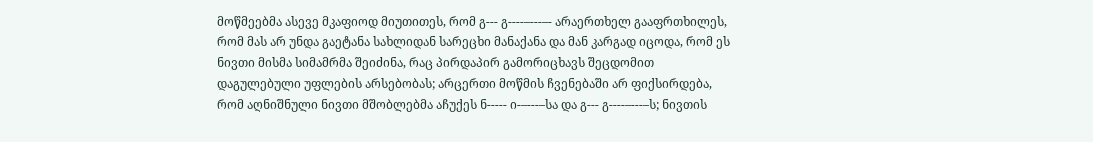მოწმეებმა ასევე მკაფიოდ მიუთითეს, რომ გ--- გ----–---–- არაერთხელ გააფრთხილეს, რომ მას არ უნდა გაეტანა სახლიდან სარეცხი მანაქანა და მან კარგად იცოდა, რომ ეს ნივთი მისმა სიმამრმა შეიძინა, რაც პირდაპირ გამორიცხავს შეცდომით დაგულებული უფლების არსებობას; არცერთი მოწმის ჩვენებაში არ ფიქსირდება, რომ აღნიშნული ნივთი მშობლებმა აჩუქეს ნ----- ი-–---–სა და გ--- გ----–---–ს; ნივთის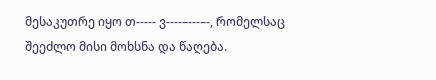მესაკუთრე იყო თ----- ვ----–---–-, რომელსაც შეეძლო მისი მოხსნა და წაღება.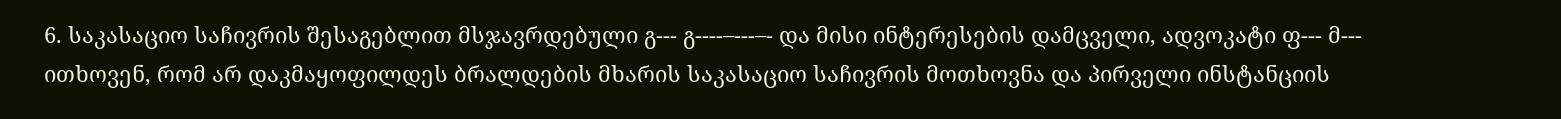6. საკასაციო საჩივრის შესაგებლით მსჯავრდებული გ--- გ----–---–- და მისი ინტერესების დამცველი, ადვოკატი ფ--- მ--- ითხოვენ, რომ არ დაკმაყოფილდეს ბრალდების მხარის საკასაციო საჩივრის მოთხოვნა და პირველი ინსტანციის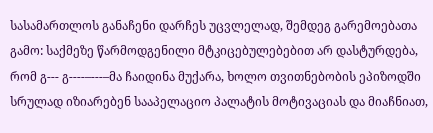სასამართლოს განაჩენი დარჩეს უცვლელად, შემდეგ გარემოებათა გამო: საქმეზე წარმოდგენილი მტკიცებულებებით არ დასტურდება, რომ გ--- გ----–---–მა ჩაიდინა მუქარა, ხოლო თვითნებობის ეპიზოდში სრულად იზიარებენ სააპელაციო პალატის მოტივაციას და მიაჩნიათ,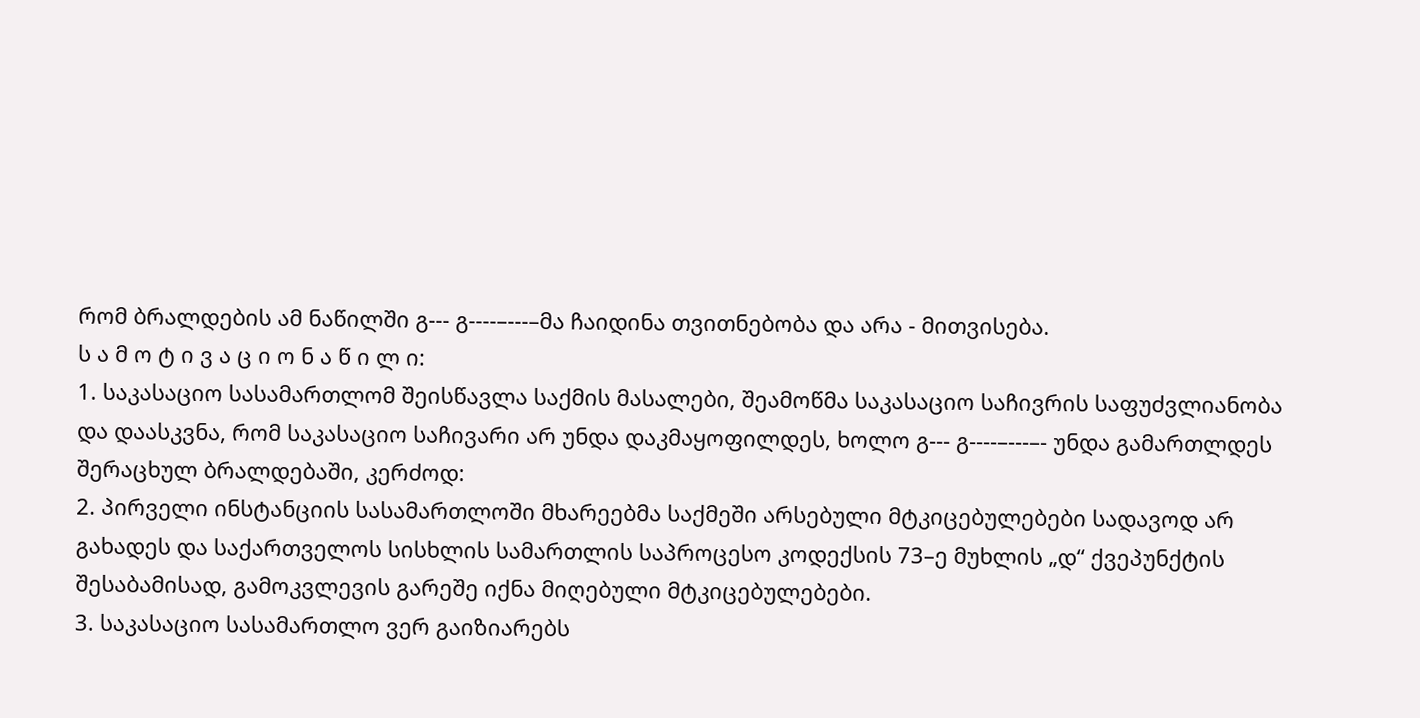რომ ბრალდების ამ ნაწილში გ--- გ----–---–მა ჩაიდინა თვითნებობა და არა - მითვისება.
ს ა მ ო ტ ი ვ ა ც ი ო ნ ა წ ი ლ ი:
1. საკასაციო სასამართლომ შეისწავლა საქმის მასალები, შეამოწმა საკასაციო საჩივრის საფუძვლიანობა და დაასკვნა, რომ საკასაციო საჩივარი არ უნდა დაკმაყოფილდეს, ხოლო გ--- გ----–---–- უნდა გამართლდეს შერაცხულ ბრალდებაში, კერძოდ:
2. პირველი ინსტანციის სასამართლოში მხარეებმა საქმეში არსებული მტკიცებულებები სადავოდ არ გახადეს და საქართველოს სისხლის სამართლის საპროცესო კოდექსის 73–ე მუხლის „დ“ ქვეპუნქტის შესაბამისად, გამოკვლევის გარეშე იქნა მიღებული მტკიცებულებები.
3. საკასაციო სასამართლო ვერ გაიზიარებს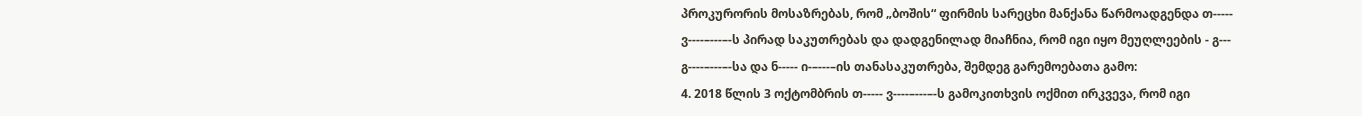პროკურორის მოსაზრებას, რომ „ბოშის“ ფირმის სარეცხი მანქანა წარმოადგენდა თ----- ვ----–---–-ს პირად საკუთრებას და დადგენილად მიაჩნია, რომ იგი იყო მეუღლეების - გ--- გ----–---–-სა და ნ----- ი-–---–ის თანასაკუთრება, შემდეგ გარემოებათა გამო:
4. 2018 წლის 3 ოქტომბრის თ----- ვ----–---–-ს გამოკითხვის ოქმით ირკვევა, რომ იგი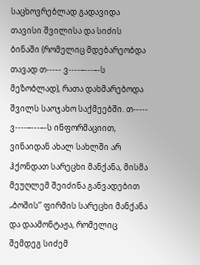საცხოვრებლად გადავიდა თავისი შვილისა და სიძის ბინაში (რომელიც მდებარეობდა თავად თ----- ვ----–---–-ს მეზობლად), რათა დახმარებოდა შვილს საოჯახო საქმეებში. თ----- ვ----–---–-ს ინფორმაციით, ვინაიდან ახალ სახლში არ ჰქონდათ სარეცხი მანქანა, მისმა მეუღლემ შეიძინა განვადებით „ბოშის“ ფირმის სარეცხი მანქანა და დაამონტაჟა, რომელიც შემდეგ სიძემ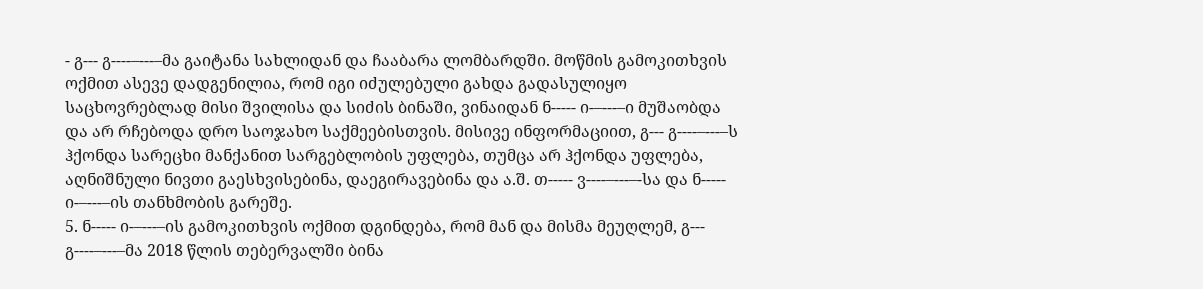- გ--- გ----–---–მა გაიტანა სახლიდან და ჩააბარა ლომბარდში. მოწმის გამოკითხვის ოქმით ასევე დადგენილია, რომ იგი იძულებული გახდა გადასულიყო საცხოვრებლად მისი შვილისა და სიძის ბინაში, ვინაიდან ნ----- ი-–---–ი მუშაობდა და არ რჩებოდა დრო საოჯახო საქმეებისთვის. მისივე ინფორმაციით, გ--- გ----–---–ს ჰქონდა სარეცხი მანქანით სარგებლობის უფლება, თუმცა არ ჰქონდა უფლება, აღნიშნული ნივთი გაესხვისებინა, დაეგირავებინა და ა.შ. თ----- ვ----–---–-სა და ნ----- ი-–---–ის თანხმობის გარეშე.
5. ნ----- ი-–---–ის გამოკითხვის ოქმით დგინდება, რომ მან და მისმა მეუღლემ, გ--- გ----–---–მა 2018 წლის თებერვალში ბინა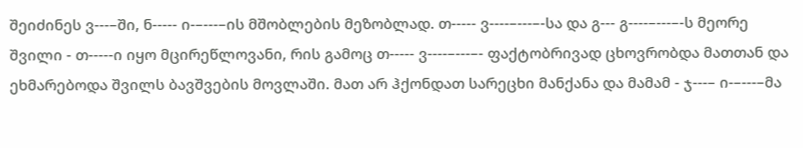შეიძინეს ვ---–ში, ნ----- ი-–---–ის მშობლების მეზობლად. თ----- ვ----–---–-სა და გ--- გ----–---–-ს მეორე შვილი - თ-----ი იყო მცირეწლოვანი, რის გამოც თ----- ვ----–---–- ფაქტობრივად ცხოვრობდა მათთან და ეხმარებოდა შვილს ბავშვების მოვლაში. მათ არ ჰქონდათ სარეცხი მანქანა და მამამ - ჯ---– ი-–---–მა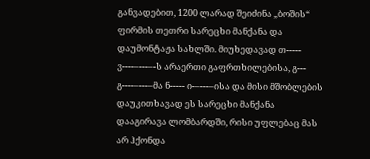განვადებით, 1200 ლარად შეიძინა „ბოშის“ ფირმის თეთრი სარეცხი მანქანა და დაუმონტაჟა სახლში. მიუხედავად თ----- ვ----–---–-ს არაერთი გაფრთხილებისა, გ--- გ----–---–მა ნ----- ი-–---–ისა და მისი მშობლების დაუკითხავად ეს სარეცხი მანქანა დააგირავა ლომბარდში, რისი უფლებაც მას არ ჰქონდა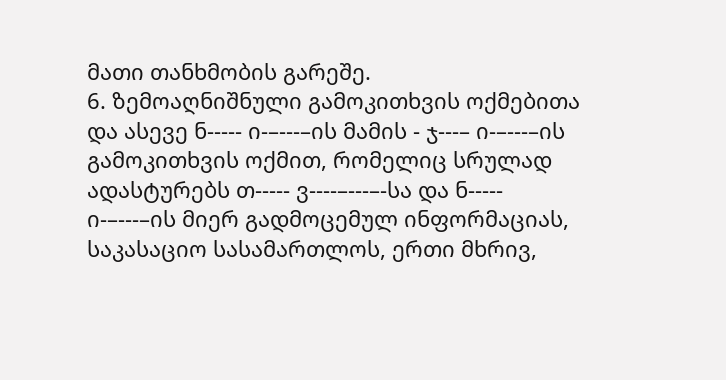მათი თანხმობის გარეშე.
6. ზემოაღნიშნული გამოკითხვის ოქმებითა და ასევე ნ----- ი-–---–ის მამის - ჯ---– ი-–---–ის გამოკითხვის ოქმით, რომელიც სრულად ადასტურებს თ----- ვ----–---–-სა და ნ----- ი-–---–ის მიერ გადმოცემულ ინფორმაციას, საკასაციო სასამართლოს, ერთი მხრივ,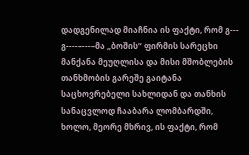დადგენილად მიაჩნია ის ფაქტი, რომ გ--- გ----–---–მა „ბოშის“ ფირმის სარეცხი მანქანა მეუღლისა და მისი მშობლების თანხმობის გარეშე გაიტანა საცხოვრებელი სახლიდან და თანხის სანაცვლოდ ჩააბარა ლომბარდში, ხოლო, მეორე მხრივ, ის ფაქტი, რომ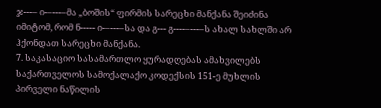ჯ---– ი-–---–მა „ბოშის“ ფირმის სარეცხი მანქანა შეიძინა იმიტომ, რომ ნ----- ი-–---–სა და გ--- გ----–---–ს ახალ სახლში არ ჰქონდათ სარეცხი მანქანა.
7. საკასაციო სასამართლო ყურადღებას ამახვილებს საქართველოს სამოქალაქო კოდექსის 151-ე მუხლის პირველი ნაწილის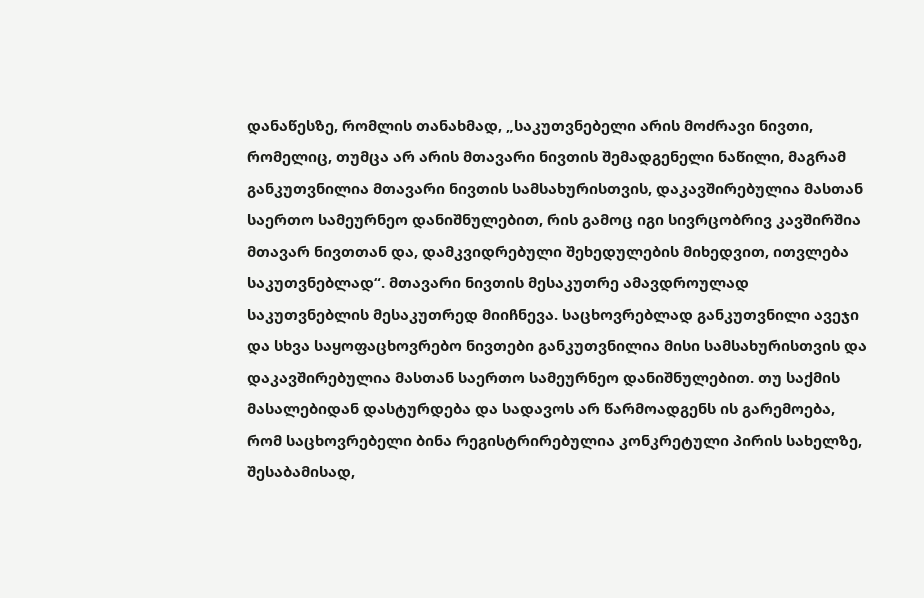დანაწესზე, რომლის თანახმად, „საკუთვნებელი არის მოძრავი ნივთი, რომელიც, თუმცა არ არის მთავარი ნივთის შემადგენელი ნაწილი, მაგრამ განკუთვნილია მთავარი ნივთის სამსახურისთვის, დაკავშირებულია მასთან საერთო სამეურნეო დანიშნულებით, რის გამოც იგი სივრცობრივ კავშირშია მთავარ ნივთთან და, დამკვიდრებული შეხედულების მიხედვით, ითვლება საკუთვნებლად“. მთავარი ნივთის მესაკუთრე ამავდროულად საკუთვნებლის მესაკუთრედ მიიჩნევა. საცხოვრებლად განკუთვნილი ავეჯი და სხვა საყოფაცხოვრებო ნივთები განკუთვნილია მისი სამსახურისთვის და დაკავშირებულია მასთან საერთო სამეურნეო დანიშნულებით. თუ საქმის მასალებიდან დასტურდება და სადავოს არ წარმოადგენს ის გარემოება, რომ საცხოვრებელი ბინა რეგისტრირებულია კონკრეტული პირის სახელზე, შესაბამისად,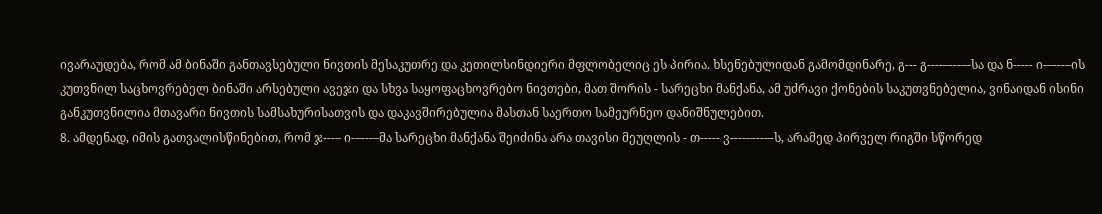ივარაუდება, რომ ამ ბინაში განთავსებული ნივთის მესაკუთრე და კეთილსინდიერი მფლობელიც ეს პირია. ხსენებულიდან გამომდინარე, გ--- გ----–---–-სა და ნ----- ი-–---–ის კუთვნილ საცხოვრებელ ბინაში არსებული ავეჯი და სხვა საყოფაცხოვრებო ნივთები, მათ შორის - სარეცხი მანქანა, ამ უძრავი ქონების საკუთვნებელია, ვინაიდან ისინი განკუთვნილია მთავარი ნივთის სამსახურისათვის და დაკავშირებულია მასთან საერთო სამეურნეო დანიშნულებით.
8. ამდენად, იმის გათვალისწინებით, რომ ჯ---– ი-–---–მა სარეცხი მანქანა შეიძინა არა თავისი მეუღლის - თ----- ვ----–---–-ს, არამედ პირველ რიგში სწორედ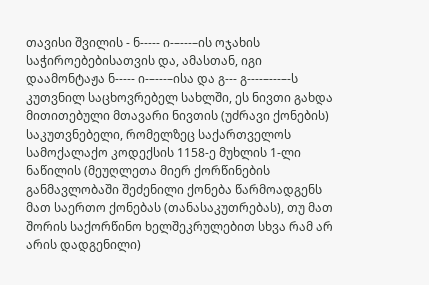თავისი შვილის - ნ----- ი-–---–ის ოჯახის საჭიროებებისათვის და, ამასთან, იგი დაამონტაჟა ნ----- ი-–---–ისა და გ--- გ----–---–-ს კუთვნილ საცხოვრებელ სახლში, ეს ნივთი გახდა მითითებული მთავარი ნივთის (უძრავი ქონების) საკუთვნებელი, რომელზეც საქართველოს სამოქალაქო კოდექსის 1158-ე მუხლის 1-ლი ნაწილის (მეუღლეთა მიერ ქორწინების განმავლობაში შეძენილი ქონება წარმოადგენს მათ საერთო ქონებას (თანასაკუთრებას), თუ მათ შორის საქორწინო ხელშეკრულებით სხვა რამ არ არის დადგენილი)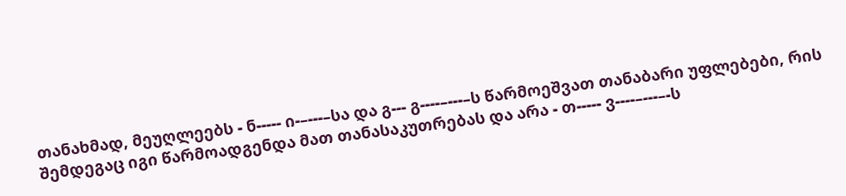თანახმად, მეუღლეებს - ნ----- ი-–---–სა და გ--- გ----–---–ს წარმოეშვათ თანაბარი უფლებები, რის შემდეგაც იგი წარმოადგენდა მათ თანასაკუთრებას და არა - თ----- ვ----–---–-ს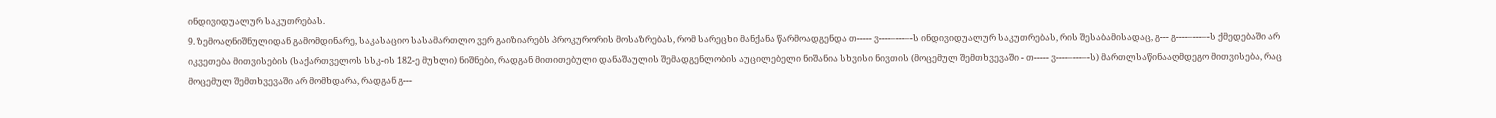ინდივიდუალურ საკუთრებას.
9. ზემოაღნიშნულიდან გამომდინარე, საკასაციო სასამართლო ვერ გაიზიარებს პროკურორის მოსაზრებას, რომ სარეცხი მანქანა წარმოადგენდა თ----- ვ----–---–-ს ინდივიდუალურ საკუთრებას, რის შესაბამისადაც, გ--- გ----–---–-ს ქმედებაში არ იკვეთება მითვისების (საქართველოს სსკ-ის 182-ე მუხლი) ნიშნები, რადგან მითითებული დანაშაულის შემადგენლობის აუცილებელი ნიშანია სხვისი ნივთის (მოცემულ შემთხვევაში - თ----- ვ----–---–-ს) მართლსაწინააღმდეგო მითვისება, რაც მოცემულ შემთხვევაში არ მომხდარა, რადგან გ---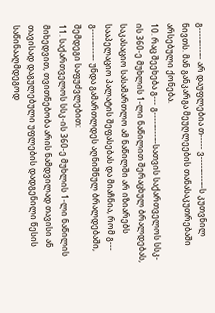გ----–---–- არ დაუფლებია თ----- ვ----–---–-ს კუთვნილ ნივთს. მან განკარგა მეუღლეების თანასაკუთრებაში არსებული ქონება.
10. რაც შეეხება გ--- გ----–---–-სათვის საქართველოს სსკ-ის 360-ე მუხლის 1-ლი ნაწილით შერაცხულ ბრალდებას, საკასაციო სასამართლო ამ ნაწილში არ იზიარებს სააპელაციო პალატის შეფასებას და მიაჩნია, რომ გ--- გ----–---–- უნდა გამართლდეს აღნიშნულ ბრალდებაში, შემდეგი საფუძვლებით:
11. საქართველოს სსკ-ის 360-ე მუხლის 1-ლი ნაწილის მიხედვით, თვითნებობა არის ნამდვილად თავისი ან თავისად დაგულებული უფლების დადგენილი წესის საწინააღმდეგოდ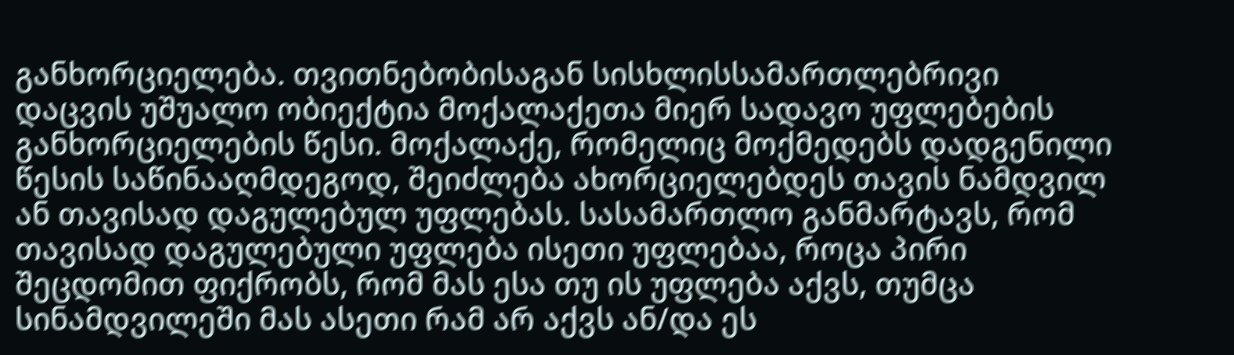განხორციელება. თვითნებობისაგან სისხლისსამართლებრივი დაცვის უშუალო ობიექტია მოქალაქეთა მიერ სადავო უფლებების განხორციელების წესი. მოქალაქე, რომელიც მოქმედებს დადგენილი წესის საწინააღმდეგოდ, შეიძლება ახორციელებდეს თავის ნამდვილ ან თავისად დაგულებულ უფლებას. სასამართლო განმარტავს, რომ თავისად დაგულებული უფლება ისეთი უფლებაა, როცა პირი შეცდომით ფიქრობს, რომ მას ესა თუ ის უფლება აქვს, თუმცა სინამდვილეში მას ასეთი რამ არ აქვს ან/და ეს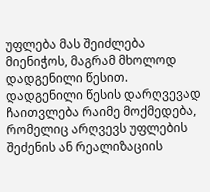უფლება მას შეიძლება მიენიჭოს, მაგრამ მხოლოდ დადგენილი წესით. დადგენილი წესის დარღვევად ჩაითვლება რაიმე მოქმედება, რომელიც არღვევს უფლების შეძენის ან რეალიზაციის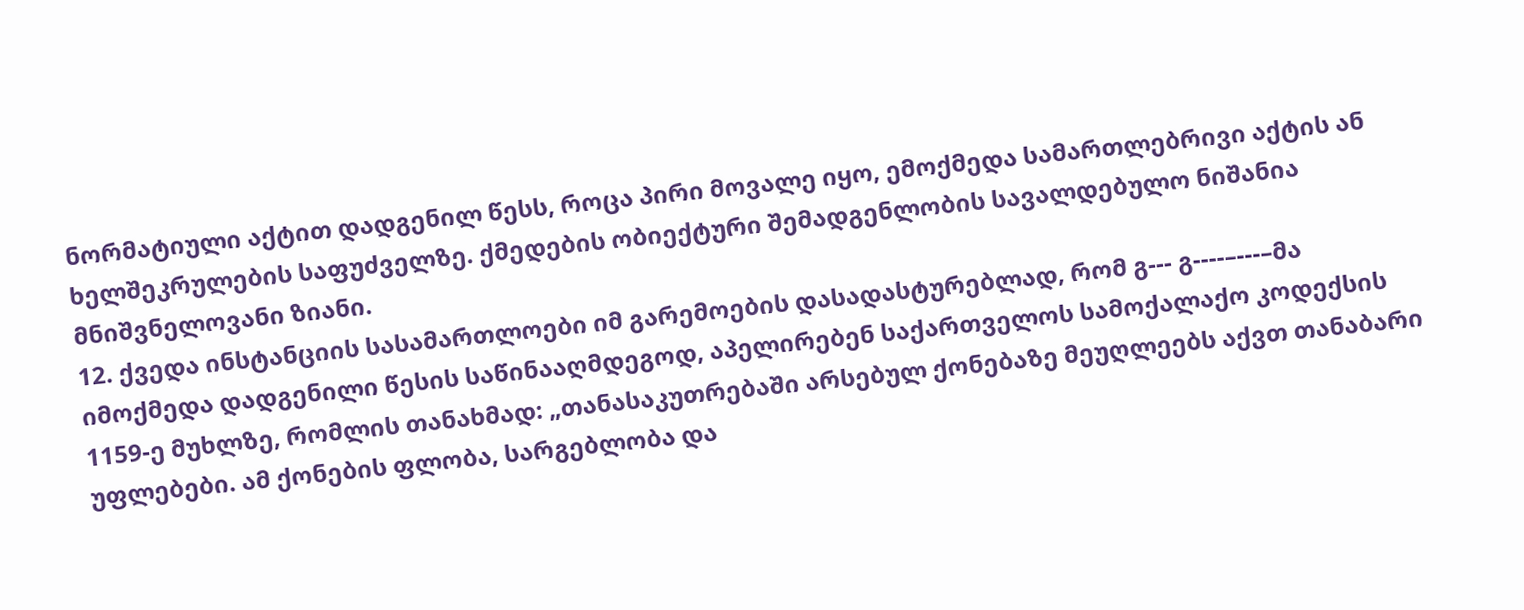ნორმატიული აქტით დადგენილ წესს, როცა პირი მოვალე იყო, ემოქმედა სამართლებრივი აქტის ან ხელშეკრულების საფუძველზე. ქმედების ობიექტური შემადგენლობის სავალდებულო ნიშანია მნიშვნელოვანი ზიანი.
12. ქვედა ინსტანციის სასამართლოები იმ გარემოების დასადასტურებლად, რომ გ--- გ----–---–მა იმოქმედა დადგენილი წესის საწინააღმდეგოდ, აპელირებენ საქართველოს სამოქალაქო კოდექსის 1159-ე მუხლზე, რომლის თანახმად: „თანასაკუთრებაში არსებულ ქონებაზე მეუღლეებს აქვთ თანაბარი უფლებები. ამ ქონების ფლობა, სარგებლობა და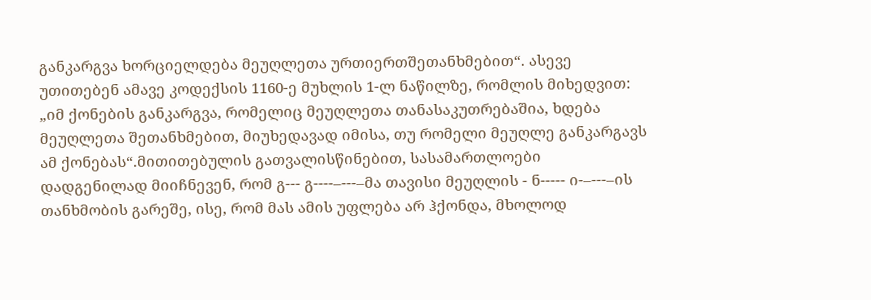განკარგვა ხორციელდება მეუღლეთა ურთიერთშეთანხმებით“. ასევე უთითებენ ამავე კოდექსის 1160-ე მუხლის 1-ლ ნაწილზე, რომლის მიხედვით: „იმ ქონების განკარგვა, რომელიც მეუღლეთა თანასაკუთრებაშია, ხდება მეუღლეთა შეთანხმებით, მიუხედავად იმისა, თუ რომელი მეუღლე განკარგავს ამ ქონებას“.მითითებულის გათვალისწინებით, სასამართლოები დადგენილად მიიჩნევენ, რომ გ--- გ----–---–მა თავისი მეუღლის - ნ----- ი-–---–ის თანხმობის გარეშე, ისე, რომ მას ამის უფლება არ ჰქონდა, მხოლოდ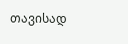თავისად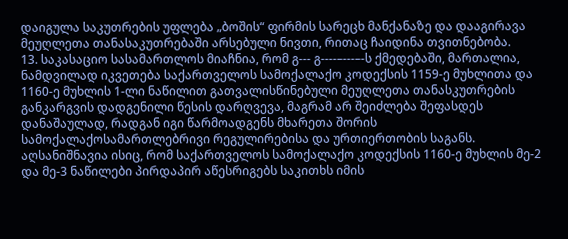დაიგულა საკუთრების უფლება „ბოშის“ ფირმის სარეცხ მანქანაზე და დააგირავა მეუღლეთა თანასაკუთრებაში არსებული ნივთი, რითაც ჩაიდინა თვითნებობა.
13. საკასაციო სასამართლოს მიაჩნია, რომ გ--- გ----–---–-ს ქმედებაში, მართალია, ნამდვილად იკვეთება საქართველოს სამოქალაქო კოდექსის 1159-ე მუხლითა და 1160-ე მუხლის 1-ლი ნაწილით გათვალისწინებული მეუღლეთა თანასკუთრების განკარგვის დადგენილი წესის დარღვევა, მაგრამ არ შეიძლება შეფასდეს დანაშაულად, რადგან იგი წარმოადგენს მხარეთა შორის სამოქალაქოსამართლებრივი რეგულირებისა და ურთიერთობის საგანს. აღსანიშნავია ისიც, რომ საქართველოს სამოქალაქო კოდექსის 1160-ე მუხლის მე-2 და მე-3 ნაწილები პირდაპირ აწესრიგებს საკითხს იმის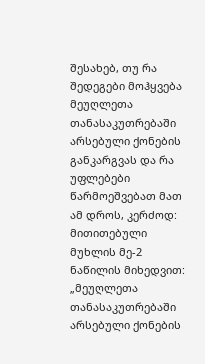შესახებ, თუ რა შედეგები მოჰყვება მეუღლეთა თანასაკუთრებაში არსებული ქონების განკარგვას და რა უფლებები წარმოეშვებათ მათ ამ დროს, კერძოდ: მითითებული მუხლის მე-2 ნაწილის მიხედვით: „მეუღლეთა თანასაკუთრებაში არსებული ქონების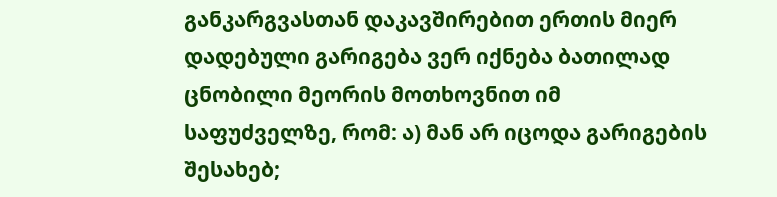განკარგვასთან დაკავშირებით ერთის მიერ დადებული გარიგება ვერ იქნება ბათილად ცნობილი მეორის მოთხოვნით იმ საფუძველზე, რომ: ა) მან არ იცოდა გარიგების შესახებ;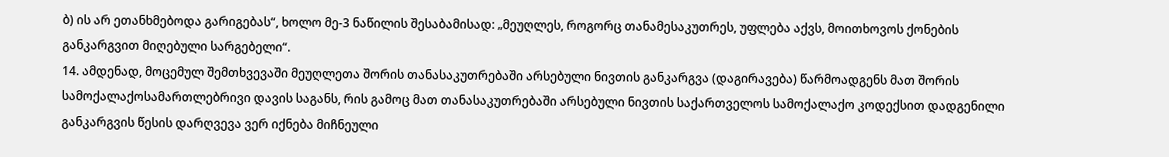ბ) ის არ ეთანხმებოდა გარიგებას“, ხოლო მე-3 ნაწილის შესაბამისად: „მეუღლეს, როგორც თანამესაკუთრეს, უფლება აქვს, მოითხოვოს ქონების განკარგვით მიღებული სარგებელი“.
14. ამდენად, მოცემულ შემთხვევაში მეუღლეთა შორის თანასაკუთრებაში არსებული ნივთის განკარგვა (დაგირავება) წარმოადგენს მათ შორის სამოქალაქოსამართლებრივი დავის საგანს, რის გამოც მათ თანასაკუთრებაში არსებული ნივთის საქართველოს სამოქალაქო კოდექსით დადგენილი განკარგვის წესის დარღვევა ვერ იქნება მიჩნეული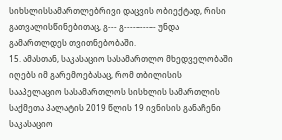სიხსლისსამართლებრივი დაცვის ობიექტად, რისი გათვალისწინებითაც, გ--- გ----–---–- უნდა გამართლდეს თვითნებობაში.
15. ამასთან, საკასაციო სასამართლო მხედველობაში იღებს იმ გარემოებასაც, რომ თბილისის სააპელაციო სასამართლოს სისხლის სამართლის საქმეთა პალატის 2019 წლის 19 ივნისის განაჩენი საკასაციო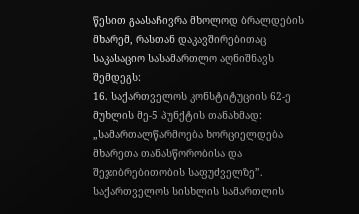წესით გაასაჩივრა მხოლოდ ბრალდების მხარემ, რასთან დაკავშირებითაც საკასაციო სასამართლო აღნიშნავს შემდეგს:
16. საქართველოს კონსტიტუციის 62-ე მუხლის მე-5 პუნქტის თანახმად: „სამართალწარმოება ხორციელდება მხარეთა თანასწორობისა და შეჯიბრებითობის საფუძველზე”. საქართველოს სისხლის სამართლის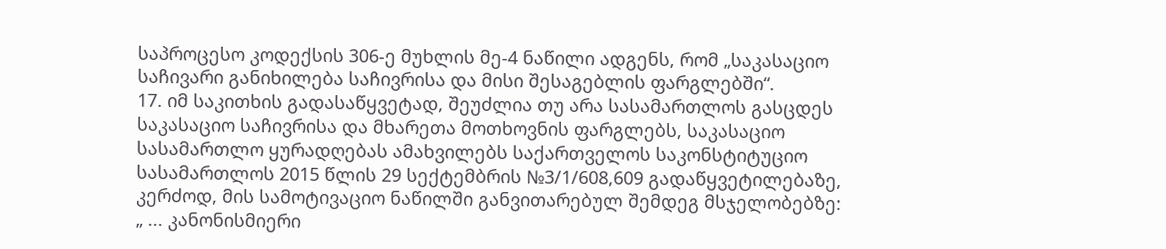საპროცესო კოდექსის 306-ე მუხლის მე-4 ნაწილი ადგენს, რომ „საკასაციო საჩივარი განიხილება საჩივრისა და მისი შესაგებლის ფარგლებში“.
17. იმ საკითხის გადასაწყვეტად, შეუძლია თუ არა სასამართლოს გასცდეს საკასაციო საჩივრისა და მხარეთა მოთხოვნის ფარგლებს, საკასაციო სასამართლო ყურადღებას ამახვილებს საქართველოს საკონსტიტუციო სასამართლოს 2015 წლის 29 სექტემბრის №3/1/608,609 გადაწყვეტილებაზე, კერძოდ, მის სამოტივაციო ნაწილში განვითარებულ შემდეგ მსჯელობებზე:
„ ... კანონისმიერი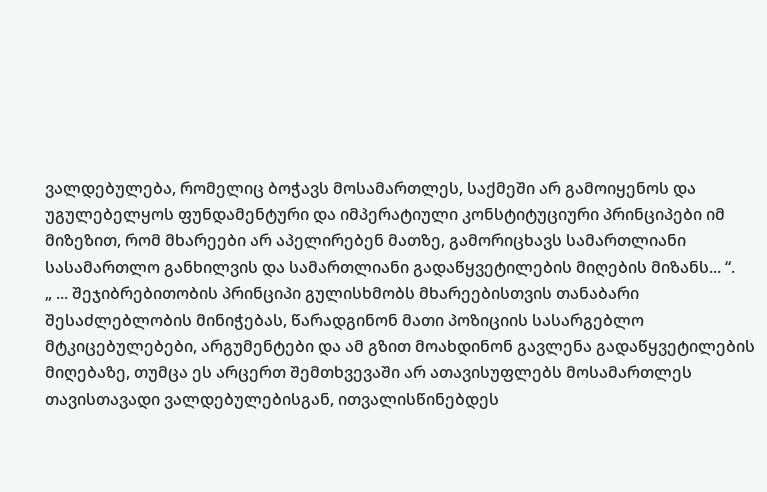ვალდებულება, რომელიც ბოჭავს მოსამართლეს, საქმეში არ გამოიყენოს და უგულებელყოს ფუნდამენტური და იმპერატიული კონსტიტუციური პრინციპები იმ მიზეზით, რომ მხარეები არ აპელირებენ მათზე, გამორიცხავს სამართლიანი სასამართლო განხილვის და სამართლიანი გადაწყვეტილების მიღების მიზანს... “.
„ ... შეჯიბრებითობის პრინციპი გულისხმობს მხარეებისთვის თანაბარი შესაძლებლობის მინიჭებას, წარადგინონ მათი პოზიციის სასარგებლო მტკიცებულებები, არგუმენტები და ამ გზით მოახდინონ გავლენა გადაწყვეტილების მიღებაზე, თუმცა ეს არცერთ შემთხვევაში არ ათავისუფლებს მოსამართლეს თავისთავადი ვალდებულებისგან, ითვალისწინებდეს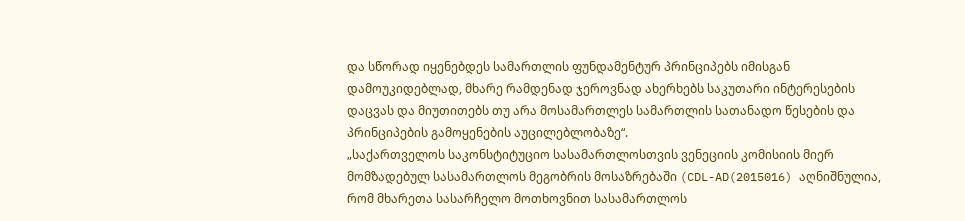და სწორად იყენებდეს სამართლის ფუნდამენტურ პრინციპებს იმისგან დამოუკიდებლად, მხარე რამდენად ჯეროვნად ახერხებს საკუთარი ინტერესების დაცვას და მიუთითებს თუ არა მოსამართლეს სამართლის სათანადო წესების და პრინციპების გამოყენების აუცილებლობაზე“.
„საქართველოს საკონსტიტუციო სასამართლოსთვის ვენეციის კომისიის მიერ მომზადებულ სასამართლოს მეგობრის მოსაზრებაში (CDL-AD(2015016) აღნიშნულია, რომ მხარეთა სასარჩელო მოთხოვნით სასამართლოს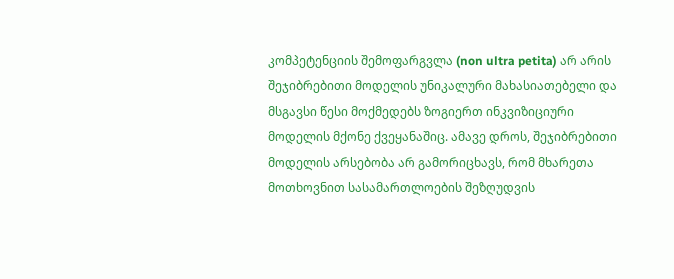კომპეტენციის შემოფარგვლა (non ultra petita) არ არის შეჯიბრებითი მოდელის უნიკალური მახასიათებელი და მსგავსი წესი მოქმედებს ზოგიერთ ინკვიზიციური მოდელის მქონე ქვეყანაშიც. ამავე დროს, შეჯიბრებითი მოდელის არსებობა არ გამორიცხავს, რომ მხარეთა მოთხოვნით სასამართლოების შეზღუდვის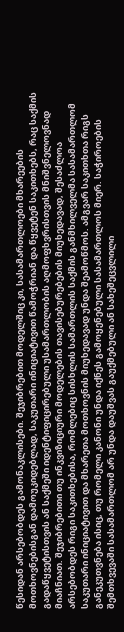წესიდან არსებობდეს გამონაკლისები. შეჯიბრებით მოდელშიც კი, სასამართლოები მხარეების მოთხოვნებისგან დამოუკიდებლად, საკუთარი ინიციატივით წამოჭრიან და წყვეტენ საკითხებს, რაც საქმის გადაწყვეტისთვის ან საქმეში იდენტიფიცირებული უსამართლობის აღმოფხვრისთვის მნიშვნელოვნად მიაჩნიათ. შეჯიბრებითი თუ ინკვიზიციური მოდელების თავისებურებების მიუხედავად, შესაძლოა არსებობდეს რიგი საკითხებისა, რომლებიც სისხლის სამართლის საქმის განმხილველმა სასამართლომ საკუთარი ინიციატივით და მხარეთა მოთხოვნის მიუხედავად უნდა შეამოწმოს. ამგვარ საკითხთა რიგს განეკუთვნება ისიც, თუ რომელი კანონი უნდა იქნეს გამოყენებული სასამართლოს მიერ. საჭიროების შემთხვევაში სასამართლომ არ უნდა დაუშვას გაუქმებული ან სახეშეცვლილი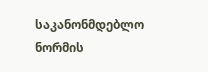საკანონმდებლო ნორმის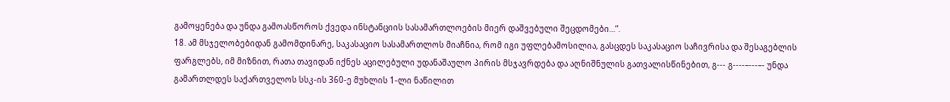გამოყენება და უნდა გამოასწოროს ქვედა ინსტანციის სასამართლოების მიერ დაშვებული შეცდომები...“.
18. ამ მსჯელობებიდან გამომდინარე, საკასაციო სასამართლოს მიაჩნია, რომ იგი უფლებამოსილია, გასცდეს საკასაციო საჩივრისა და შესაგებლის ფარგლებს, იმ მიზნით, რათა თავიდან იქნეს აცილებული უდანაშაულო პირის მსჯავრდება და აღნიშნულის გათვალისწინებით, გ--- გ----–---–- უნდა გამართლდეს საქართველოს სსკ-ის 360-ე მუხლის 1-ლი ნაწილით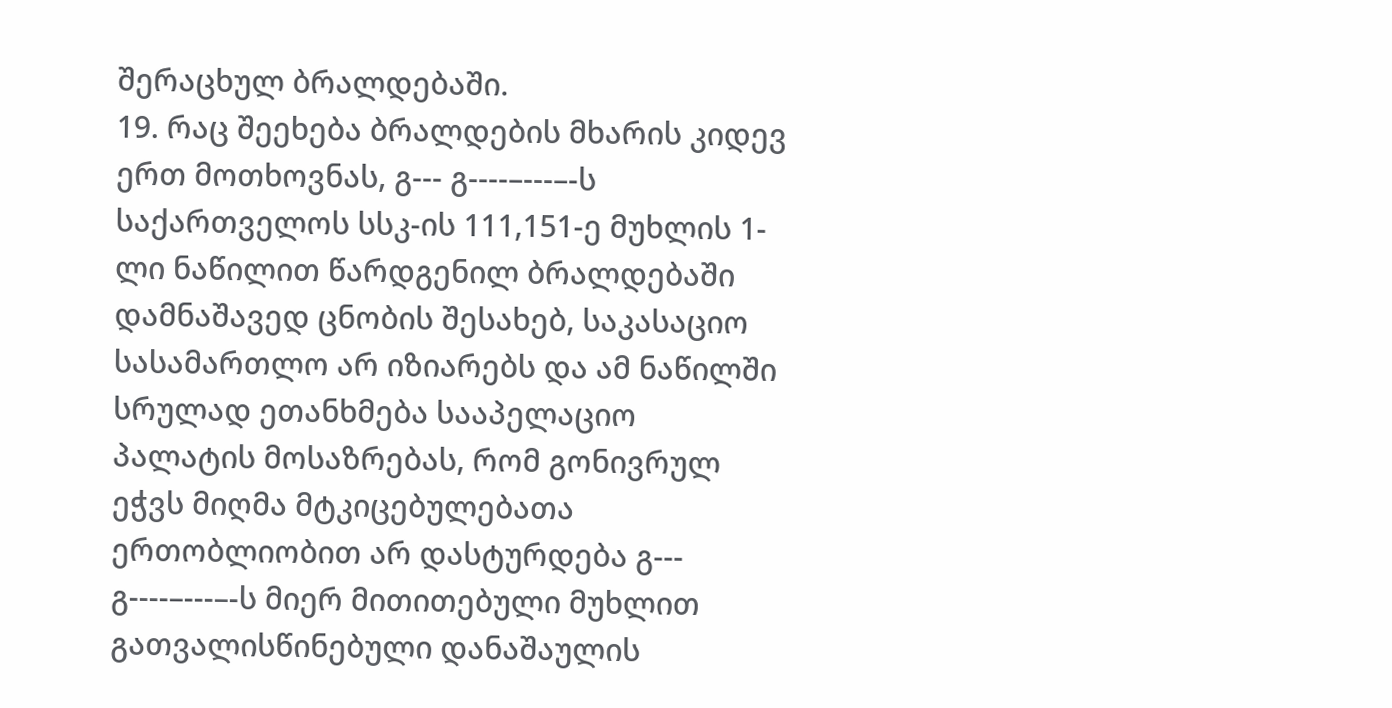შერაცხულ ბრალდებაში.
19. რაც შეეხება ბრალდების მხარის კიდევ ერთ მოთხოვნას, გ--- გ----–---–-ს საქართველოს სსკ-ის 111,151-ე მუხლის 1-ლი ნაწილით წარდგენილ ბრალდებაში დამნაშავედ ცნობის შესახებ, საკასაციო სასამართლო არ იზიარებს და ამ ნაწილში სრულად ეთანხმება სააპელაციო პალატის მოსაზრებას, რომ გონივრულ ეჭვს მიღმა მტკიცებულებათა ერთობლიობით არ დასტურდება გ--- გ----–---–-ს მიერ მითითებული მუხლით გათვალისწინებული დანაშაულის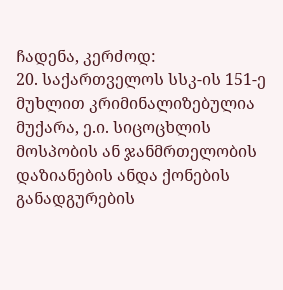ჩადენა, კერძოდ:
20. საქართველოს სსკ-ის 151-ე მუხლით კრიმინალიზებულია მუქარა, ე.ი. სიცოცხლის მოსპობის ან ჯანმრთელობის დაზიანების ანდა ქონების განადგურების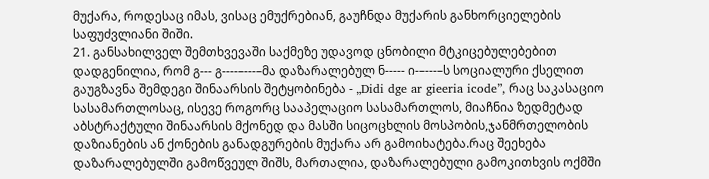მუქარა, როდესაც იმას, ვისაც ემუქრებიან, გაუჩნდა მუქარის განხორციელების საფუძვლიანი შიში.
21. განსახილველ შემთხვევაში საქმეზე უდავოდ ცნობილი მტკიცებულებებით დადგენილია, რომ გ--- გ----–---–მა დაზარალებულ ნ----- ი-–---–ს სოციალური ქსელით გაუგზავნა შემდეგი შინაარსის შეტყობინება - „Didi dge ar gieeria icode”, რაც საკასაციო სასამართლოსაც, ისევე როგორც სააპელაციო სასამართლოს, მიაჩნია ზედმეტად აბსტრაქტული შინაარსის მქონედ და მასში სიცოცხლის მოსპობის,ჯანმრთელობის დაზიანების ან ქონების განადგურების მუქარა არ გამოიხატება.რაც შეეხება დაზარალებულში გამოწვეულ შიშს, მართალია, დაზარალებული გამოკითხვის ოქმში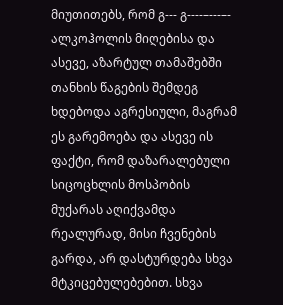მიუთითებს, რომ გ--- გ----–---–- ალკოჰოლის მიღებისა და ასევე, აზარტულ თამაშებში თანხის წაგების შემდეგ ხდებოდა აგრესიული, მაგრამ ეს გარემოება და ასევე ის ფაქტი, რომ დაზარალებული სიცოცხლის მოსპობის მუქარას აღიქვამდა რეალურად, მისი ჩვენების გარდა, არ დასტურდება სხვა მტკიცებულებებით. სხვა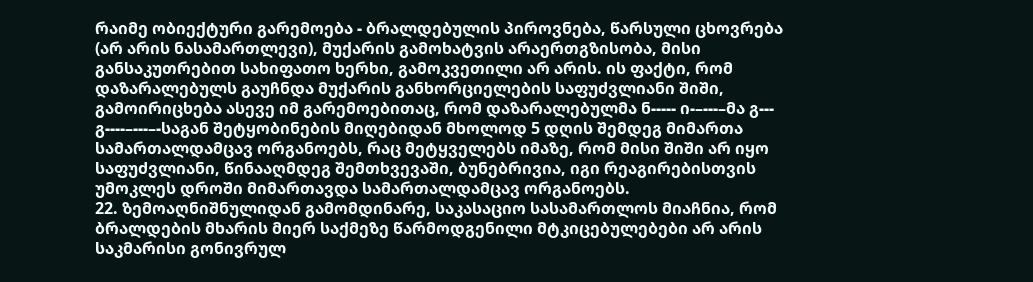რაიმე ობიექტური გარემოება - ბრალდებულის პიროვნება, წარსული ცხოვრება (არ არის ნასამართლევი), მუქარის გამოხატვის არაერთგზისობა, მისი განსაკუთრებით სახიფათო ხერხი, გამოკვეთილი არ არის. ის ფაქტი, რომ დაზარალებულს გაუჩნდა მუქარის განხორციელების საფუძვლიანი შიში, გამოირიცხება ასევე იმ გარემოებითაც, რომ დაზარალებულმა ნ----- ი-–---–მა გ--- გ----–---–-საგან შეტყობინების მიღებიდან მხოლოდ 5 დღის შემდეგ მიმართა სამართალდამცავ ორგანოებს, რაც მეტყველებს იმაზე, რომ მისი შიში არ იყო საფუძვლიანი, წინააღმდეგ შემთხვევაში, ბუნებრივია, იგი რეაგირებისთვის უმოკლეს დროში მიმართავდა სამართალდამცავ ორგანოებს.
22. ზემოაღნიშნულიდან გამომდინარე, საკასაციო სასამართლოს მიაჩნია, რომ ბრალდების მხარის მიერ საქმეზე წარმოდგენილი მტკიცებულებები არ არის საკმარისი გონივრულ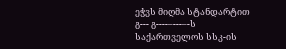ეჭვს მიღმა სტანდარტით გ--- გ----–---–-ს საქართველოს სსკ-ის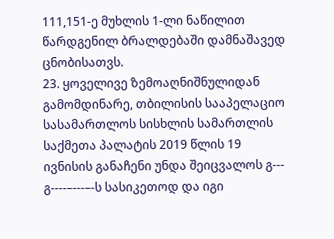111,151-ე მუხლის 1-ლი ნაწილით წარდგენილ ბრალდებაში დამნაშავედ ცნობისათვს.
23. ყოველივე ზემოაღნიშნულიდან გამომდინარე, თბილისის სააპელაციო სასამართლოს სისხლის სამართლის საქმეთა პალატის 2019 წლის 19 ივნისის განაჩენი უნდა შეიცვალოს გ--- გ----–---–-ს სასიკეთოდ და იგი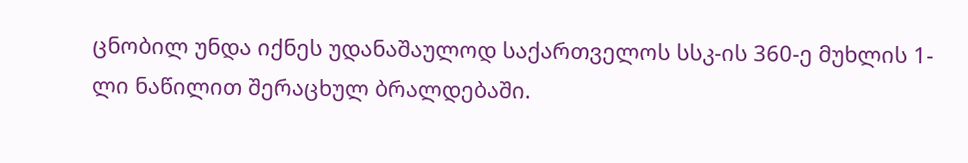ცნობილ უნდა იქნეს უდანაშაულოდ საქართველოს სსკ-ის 360-ე მუხლის 1-ლი ნაწილით შერაცხულ ბრალდებაში.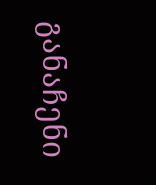განაჩენი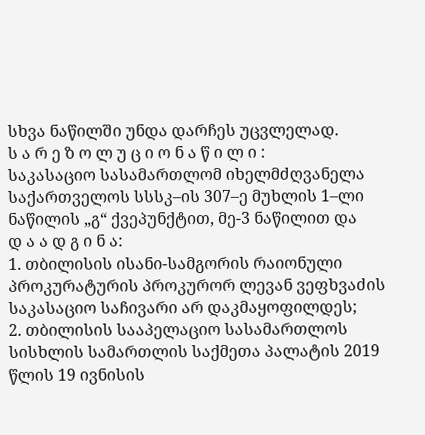სხვა ნაწილში უნდა დარჩეს უცვლელად.
ს ა რ ე ზ ო ლ უ ც ი ო ნ ა წ ი ლ ი :
საკასაციო სასამართლომ იხელმძღვანელა საქართველოს სსსკ–ის 307–ე მუხლის 1–ლი ნაწილის „გ“ ქვეპუნქტით, მე-3 ნაწილით და
დ ა ა დ გ ი ნ ა:
1. თბილისის ისანი-სამგორის რაიონული პროკურატურის პროკურორ ლევან ვეფხვაძის საკასაციო საჩივარი არ დაკმაყოფილდეს;
2. თბილისის სააპელაციო სასამართლოს სისხლის სამართლის საქმეთა პალატის 2019 წლის 19 ივნისის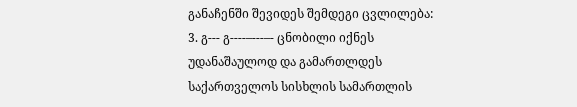განაჩენში შევიდეს შემდეგი ცვლილება:
3. გ--- გ----–---–- ცნობილი იქნეს უდანაშაულოდ და გამართლდეს საქართველოს სისხლის სამართლის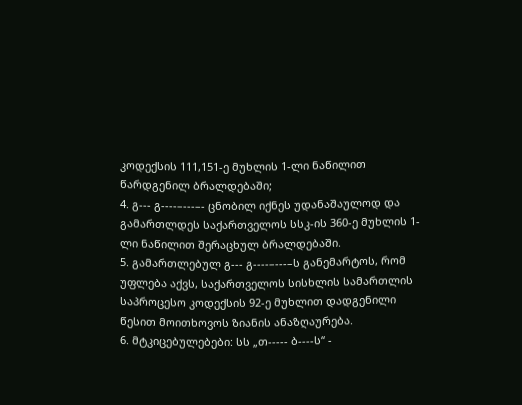კოდექსის 111,151-ე მუხლის 1-ლი ნაწილით წარდგენილ ბრალდებაში;
4. გ--- გ----–---–- ცნობილ იქნეს უდანაშაულოდ და გამართლდეს საქართველოს სსკ-ის 360-ე მუხლის 1-ლი ნაწილით შერაცხულ ბრალდებაში.
5. გამართლებულ გ--- გ----–---–ს განემარტოს, რომ უფლება აქვს, საქართველოს სისხლის სამართლის საპროცესო კოდექსის 92-ე მუხლით დადგენილი წესით მოითხოვოს ზიანის ანაზღაურება.
6. მტკიცებულებები: სს „თ----- ბ----ს“ -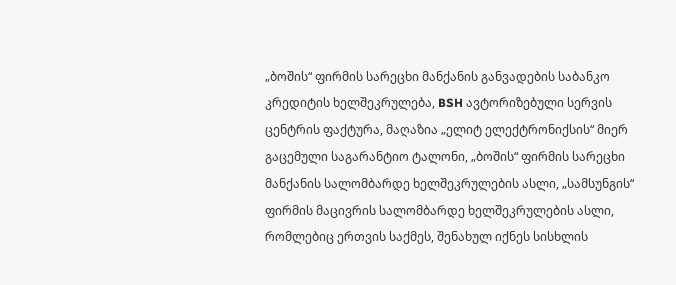„ბოშის“ ფირმის სარეცხი მანქანის განვადების საბანკო კრედიტის ხელშეკრულება, BSH ავტორიზებული სერვის ცენტრის ფაქტურა, მაღაზია „ელიტ ელექტრონიქსის“ მიერ გაცემული საგარანტიო ტალონი, „ბოშის“ ფირმის სარეცხი მანქანის სალომბარდე ხელშეკრულების ასლი, „სამსუნგის“ ფირმის მაცივრის სალომბარდე ხელშეკრულების ასლი, რომლებიც ერთვის საქმეს, შენახულ იქნეს სისხლის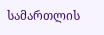სამართლის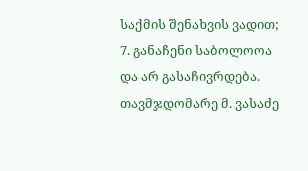საქმის შენახვის ვადით;
7. განაჩენი საბოლოოა და არ გასაჩივრდება.
თავმჯდომარე მ. ვასაძე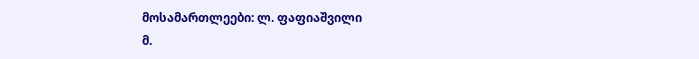მოსამართლეები: ლ. ფაფიაშვილი
მ.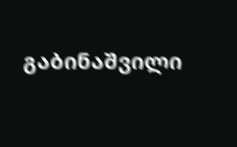გაბინაშვილი